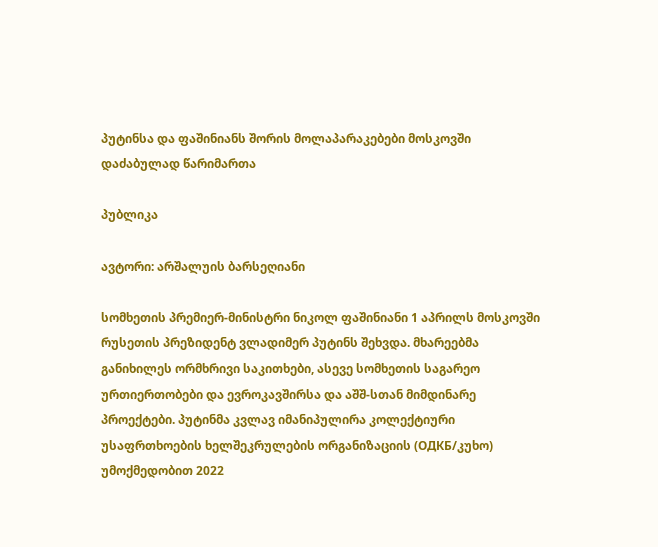პუტინსა და ფაშინიანს შორის მოლაპარაკებები მოსკოვში დაძაბულად წარიმართა

პუბლიკა

ავტორი: არშალუის ბარსეღიანი

სომხეთის პრემიერ-მინისტრი ნიკოლ ფაშინიანი 1 აპრილს მოსკოვში რუსეთის პრეზიდენტ ვლადიმერ პუტინს შეხვდა. მხარეებმა განიხილეს ორმხრივი საკითხები, ასევე სომხეთის საგარეო ურთიერთობები და ევროკავშირსა და აშშ-სთან მიმდინარე პროექტები. პუტინმა კვლავ იმანიპულირა კოლექტიური უსაფრთხოების ხელშეკრულების ორგანიზაციის (ОДКБ/კუხო) უმოქმედობით 2022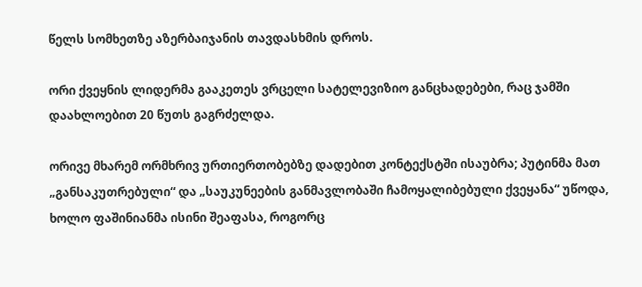წელს სომხეთზე აზერბაიჯანის თავდასხმის დროს.

ორი ქვეყნის ლიდერმა გააკეთეს ვრცელი სატელევიზიო განცხადებები, რაც ჯამში დაახლოებით 20 წუთს გაგრძელდა.

ორივე მხარემ ორმხრივ ურთიერთობებზე დადებით კონტექსტში ისაუბრა; პუტინმა მათ „განსაკუთრებული“ და „საუკუნეების განმავლობაში ჩამოყალიბებული ქვეყანა“ უწოდა, ხოლო ფაშინიანმა ისინი შეაფასა, როგორც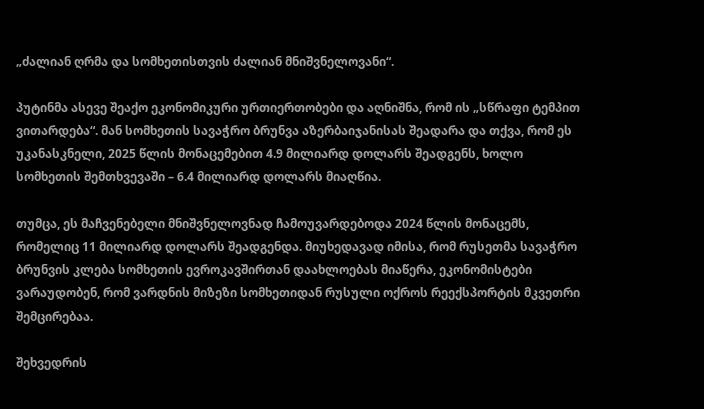„ძალიან ღრმა და სომხეთისთვის ძალიან მნიშვნელოვანი“.

პუტინმა ასევე შეაქო ეკონომიკური ურთიერთობები და აღნიშნა, რომ ის „სწრაფი ტემპით ვითარდება“. მან სომხეთის სავაჭრო ბრუნვა აზერბაიჯანისას შეადარა და თქვა, რომ ეს უკანასკნელი, 2025 წლის მონაცემებით 4.9 მილიარდ დოლარს შეადგენს, ხოლო სომხეთის შემთხვევაში – 6.4 მილიარდ დოლარს მიაღწია.

თუმცა, ეს მაჩვენებელი მნიშვნელოვნად ჩამოუვარდებოდა 2024 წლის მონაცემს, რომელიც 11 მილიარდ დოლარს შეადგენდა. მიუხედავად იმისა, რომ რუსეთმა სავაჭრო ბრუნვის კლება სომხეთის ევროკავშირთან დაახლოებას მიაწერა, ეკონომისტები ვარაუდობენ, რომ ვარდნის მიზეზი სომხეთიდან რუსული ოქროს რეექსპორტის მკვეთრი შემცირებაა.

შეხვედრის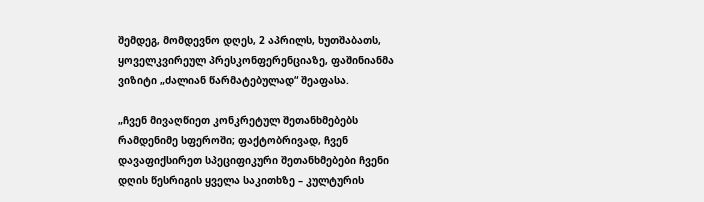შემდეგ, მომდევნო დღეს, 2 აპრილს, ხუთშაბათს, ყოველკვირეულ პრესკონფერენციაზე, ფაშინიანმა ვიზიტი „ძალიან წარმატებულად“ შეაფასა.

„ჩვენ მივაღწიეთ კონკრეტულ შეთანხმებებს რამდენიმე სფეროში; ფაქტობრივად, ჩვენ დავაფიქსირეთ სპეციფიკური შეთანხმებები ჩვენი დღის წესრიგის ყველა საკითხზე – კულტურის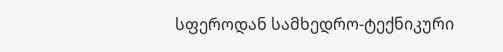სფეროდან სამხედრო-ტექნიკური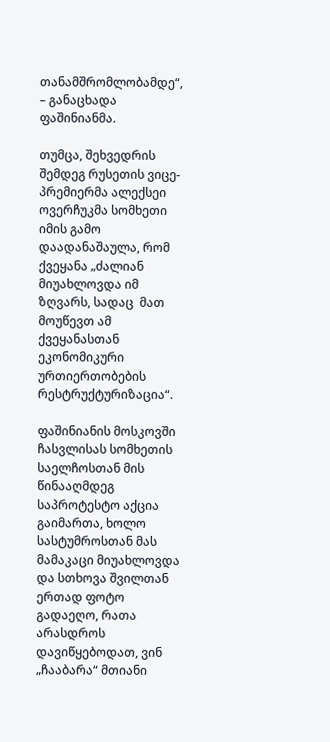თანამშრომლობამდე“, – განაცხადა ფაშინიანმა.

თუმცა, შეხვედრის შემდეგ რუსეთის ვიცე-პრემიერმა ალექსეი ოვერჩუკმა სომხეთი იმის გამო დაადანაშაულა, რომ ქვეყანა „ძალიან მიუახლოვდა იმ ზღვარს, სადაც  მათ მოუწევთ ამ ქვეყანასთან ეკონომიკური ურთიერთობების რესტრუქტურიზაცია“.

ფაშინიანის მოსკოვში ჩასვლისას სომხეთის საელჩოსთან მის წინააღმდეგ საპროტესტო აქცია გაიმართა, ხოლო სასტუმროსთან მას მამაკაცი მიუახლოვდა და სთხოვა შვილთან ერთად ფოტო გადაეღო, რათა არასდროს დავიწყებოდათ, ვინ „ჩააბარა“ მთიანი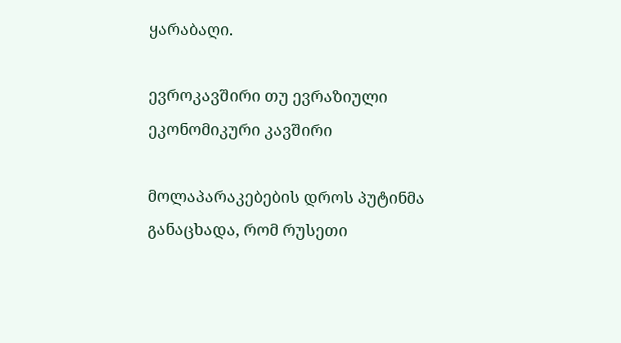ყარაბაღი.

ევროკავშირი თუ ევრაზიული ეკონომიკური კავშირი

მოლაპარაკებების დროს პუტინმა განაცხადა, რომ რუსეთი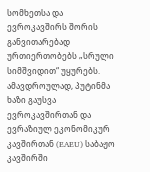სომხეთსა და ევროკავშირს შორის განვითარებად ურთიერთობებს „სრული სიმშვიდით“ უყურებს. ამავდროულად, პუტინმა ხაზი გაუსვა ევროკავშირთან და ევრაზიულ ეკონომიკურ კავშირთან (EAEU) საბაჟო კავშირში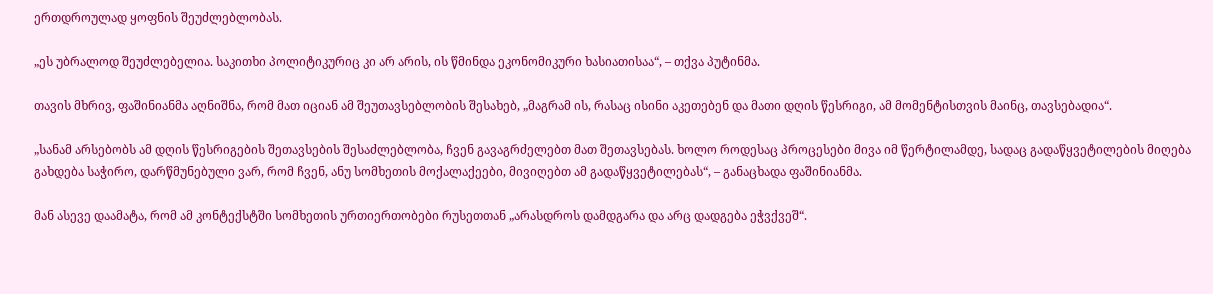ერთდროულად ყოფნის შეუძლებლობას.

„ეს უბრალოდ შეუძლებელია. საკითხი პოლიტიკურიც კი არ არის, ის წმინდა ეკონომიკური ხასიათისაა“, – თქვა პუტინმა.

თავის მხრივ, ფაშინიანმა აღნიშნა, რომ მათ იციან ამ შეუთავსებლობის შესახებ, „მაგრამ ის, რასაც ისინი აკეთებენ და მათი დღის წესრიგი, ამ მომენტისთვის მაინც, თავსებადია“.

„სანამ არსებობს ამ დღის წესრიგების შეთავსების შესაძლებლობა, ჩვენ გავაგრძელებთ მათ შეთავსებას. ხოლო როდესაც პროცესები მივა იმ წერტილამდე, სადაც გადაწყვეტილების მიღება გახდება საჭირო, დარწმუნებული ვარ, რომ ჩვენ, ანუ სომხეთის მოქალაქეები, მივიღებთ ამ გადაწყვეტილებას“, – განაცხადა ფაშინიანმა.

მან ასევე დაამატა, რომ ამ კონტექსტში სომხეთის ურთიერთობები რუსეთთან „არასდროს დამდგარა და არც დადგება ეჭვქვეშ“.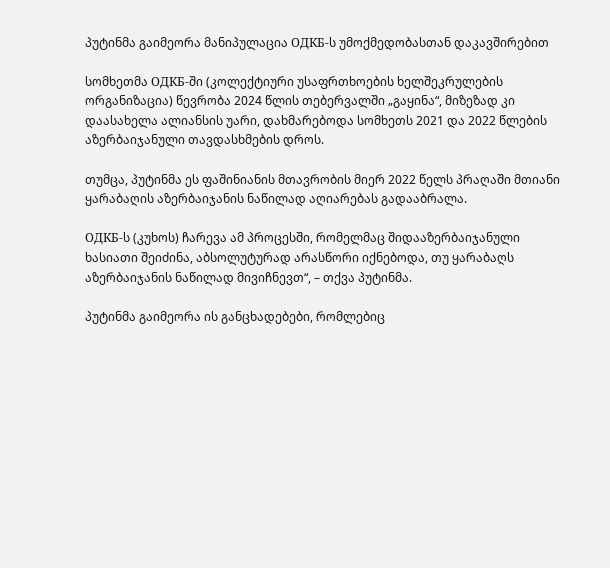პუტინმა გაიმეორა მანიპულაცია ОДКБ-ს უმოქმედობასთან დაკავშირებით

სომხეთმა ОДКБ-ში (კოლექტიური უსაფრთხოების ხელშეკრულების ორგანიზაცია) წევრობა 2024 წლის თებერვალში „გაყინა“, მიზეზად კი დაასახელა ალიანსის უარი, დახმარებოდა სომხეთს 2021 და 2022 წლების აზერბაიჯანული თავდასხმების დროს.

თუმცა, პუტინმა ეს ფაშინიანის მთავრობის მიერ 2022 წელს პრაღაში მთიანი ყარაბაღის აზერბაიჯანის ნაწილად აღიარებას გადააბრალა.

ОДКБ-ს (კუხოს) ჩარევა ამ პროცესში, რომელმაც შიდააზერბაიჯანული ხასიათი შეიძინა, აბსოლუტურად არასწორი იქნებოდა, თუ ყარაბაღს აზერბაიჯანის ნაწილად მივიჩნევთ“, – თქვა პუტინმა.

პუტინმა გაიმეორა ის განცხადებები, რომლებიც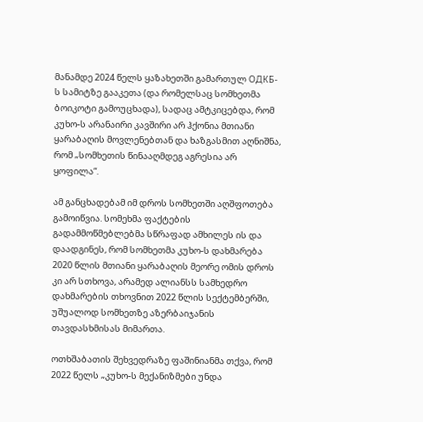მანამდე 2024 წელს ყაზახეთში გამართულ ОДКБ-ს სამიტზე გააკეთა (და რომელსაც სომხეთმა ბოიკოტი გამოუცხადა), სადაც ამტკიცებდა, რომ კუხო-ს არანაირი კავშირი არ ჰქონია მთიანი ყარაბაღის მოვლენებთან და ხაზგასმით აღნიშნა, რომ „სომხეთის წინააღმდეგ აგრესია არ ყოფილა“.

ამ განცხადებამ იმ დროს სომხეთში აღშფოთება გამოიწვია. სომეხმა ფაქტების გადამმოწმებლებმა სწრაფად ამხილეს ის და დაადგინეს, რომ სომხეთმა კუხო-ს დახმარება 2020 წლის მთიანი ყარაბაღის მეორე ომის დროს კი არ სთხოვა, არამედ ალიანსს სამხედრო დახმარების თხოვნით 2022 წლის სექტემბერში, უშუალოდ სომხეთზე აზერბაიჯანის თავდასხმისას მიმართა.

ოთხშაბათის შეხვედრაზე ფაშინიანმა თქვა, რომ 2022 წელს „კუხო-ს მექანიზმები უნდა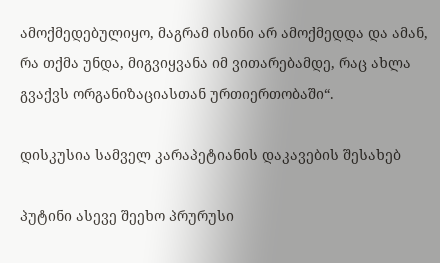ამოქმედებულიყო, მაგრამ ისინი არ ამოქმედდა და ამან, რა თქმა უნდა, მიგვიყვანა იმ ვითარებამდე, რაც ახლა გვაქვს ორგანიზაციასთან ურთიერთობაში“.

დისკუსია სამველ კარაპეტიანის დაკავების შესახებ

პუტინი ასევე შეეხო პრურუსი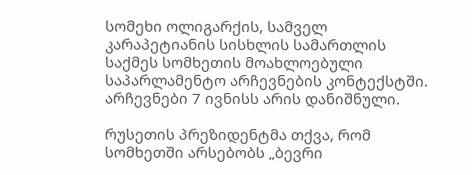სომეხი ოლიგარქის, სამველ კარაპეტიანის სისხლის სამართლის საქმეს სომხეთის მოახლოებული საპარლამენტო არჩევნების კონტექსტში. არჩევნები 7 ივნისს არის დანიშნული.

რუსეთის პრეზიდენტმა თქვა, რომ სომხეთში არსებობს „ბევრი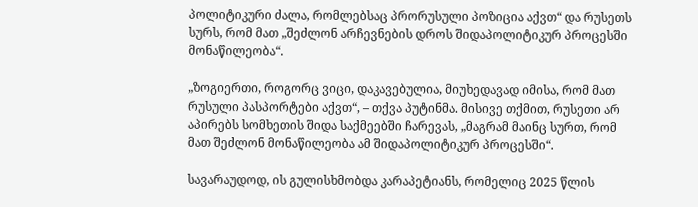პოლიტიკური ძალა, რომლებსაც პრორუსული პოზიცია აქვთ“ და რუსეთს სურს, რომ მათ „შეძლონ არჩევნების დროს შიდაპოლიტიკურ პროცესში მონაწილეობა“.

„ზოგიერთი, როგორც ვიცი, დაკავებულია, მიუხედავად იმისა, რომ მათ რუსული პასპორტები აქვთ“, – თქვა პუტინმა. მისივე თქმით, რუსეთი არ აპირებს სომხეთის შიდა საქმეებში ჩარევას, „მაგრამ მაინც სურთ, რომ მათ შეძლონ მონაწილეობა ამ შიდაპოლიტიკურ პროცესში“.

სავარაუდოდ, ის გულისხმობდა კარაპეტიანს, რომელიც 2025 წლის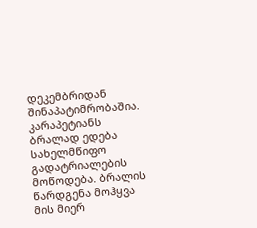დეკემბრიდან შინაპატიმრობაშია. კარაპეტიანს ბრალად ედება სახელმწიფო გადატრიალების მოწოდება. ბრალის წარდგენა მოჰყვა მის მიერ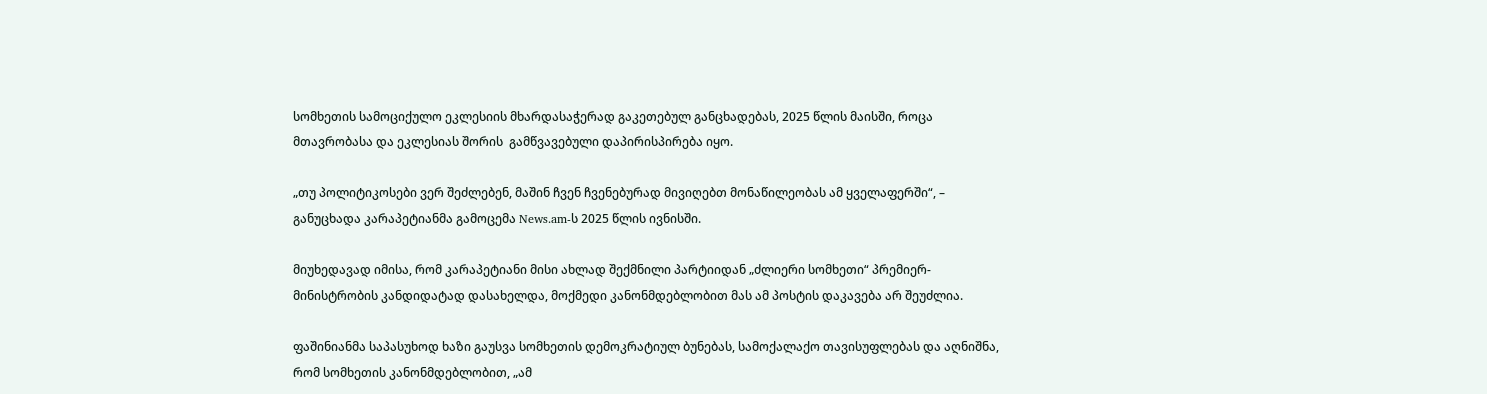სომხეთის სამოციქულო ეკლესიის მხარდასაჭერად გაკეთებულ განცხადებას, 2025 წლის მაისში, როცა მთავრობასა და ეკლესიას შორის  გამწვავებული დაპირისპირება იყო.

„თუ პოლიტიკოსები ვერ შეძლებენ, მაშინ ჩვენ ჩვენებურად მივიღებთ მონაწილეობას ამ ყველაფერში“, – განუცხადა კარაპეტიანმა გამოცემა News.am-ს 2025 წლის ივნისში.

მიუხედავად იმისა, რომ კარაპეტიანი მისი ახლად შექმნილი პარტიიდან „ძლიერი სომხეთი“ პრემიერ-მინისტრობის კანდიდატად დასახელდა, მოქმედი კანონმდებლობით მას ამ პოსტის დაკავება არ შეუძლია.

ფაშინიანმა საპასუხოდ ხაზი გაუსვა სომხეთის დემოკრატიულ ბუნებას, სამოქალაქო თავისუფლებას და აღნიშნა, რომ სომხეთის კანონმდებლობით, „ამ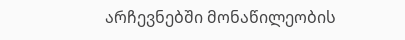არჩევნებში მონაწილეობის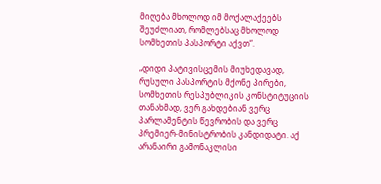მიღება მხოლოდ იმ მოქალაქეებს შეუძლიათ, რომლებსაც მხოლოდ სომხეთის პასპორტი აქვთ“.

„დიდი პატივისცემის მიუხედავად, რუსული პასპორტის მქონე პირები, სომხეთის რესპუბლიკის კონსტიტუციის თანახმად, ვერ გახდებიან ვერც პარლამენტის წევრობის და ვერც პრემიერ-მინისტრობის კანდიდატი. აქ არანაირი გამონაკლისი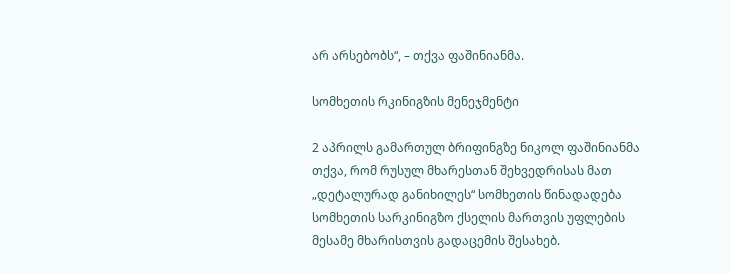არ არსებობს“, – თქვა ფაშინიანმა.

სომხეთის რკინიგზის მენეჯმენტი

2 აპრილს გამართულ ბრიფინგზე ნიკოლ ფაშინიანმა თქვა, რომ რუსულ მხარესთან შეხვედრისას მათ „დეტალურად განიხილეს“ სომხეთის წინადადება სომხეთის სარკინიგზო ქსელის მართვის უფლების მესამე მხარისთვის გადაცემის შესახებ.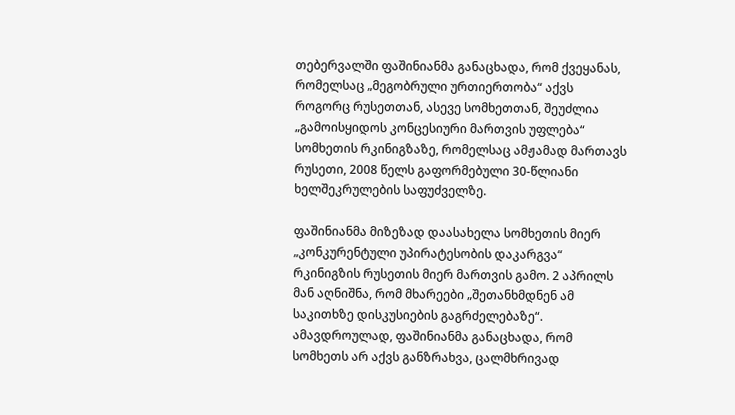თებერვალში ფაშინიანმა განაცხადა, რომ ქვეყანას, რომელსაც „მეგობრული ურთიერთობა“ აქვს როგორც რუსეთთან, ასევე სომხეთთან, შეუძლია „გამოისყიდოს კონცესიური მართვის უფლება“ სომხეთის რკინიგზაზე, რომელსაც ამჟამად მართავს რუსეთი, 2008 წელს გაფორმებული 30-წლიანი ხელშეკრულების საფუძველზე.

ფაშინიანმა მიზეზად დაასახელა სომხეთის მიერ „კონკურენტული უპირატესობის დაკარგვა“ რკინიგზის რუსეთის მიერ მართვის გამო. 2 აპრილს მან აღნიშნა, რომ მხარეები „შეთანხმდნენ ამ საკითხზე დისკუსიების გაგრძელებაზე“. ამავდროულად, ფაშინიანმა განაცხადა, რომ სომხეთს არ აქვს განზრახვა, ცალმხრივად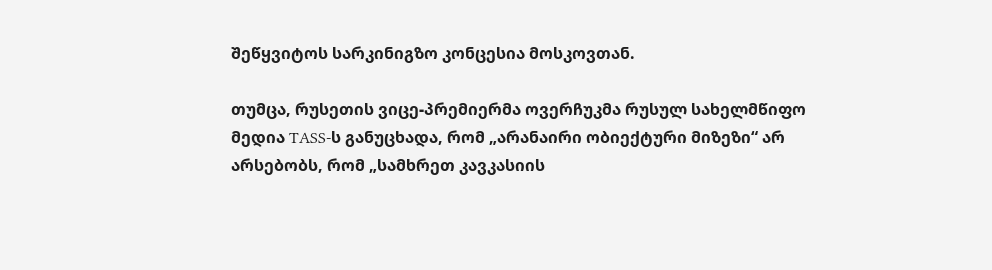შეწყვიტოს სარკინიგზო კონცესია მოსკოვთან.

თუმცა, რუსეთის ვიცე-პრემიერმა ოვერჩუკმა რუსულ სახელმწიფო მედია TASS-ს განუცხადა, რომ „არანაირი ობიექტური მიზეზი“ არ არსებობს, რომ „სამხრეთ კავკასიის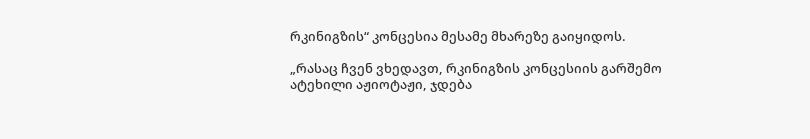რკინიგზის“ კონცესია მესამე მხარეზე გაიყიდოს.

„რასაც ჩვენ ვხედავთ, რკინიგზის კონცესიის გარშემო ატეხილი აჟიოტაჟი, ჯდება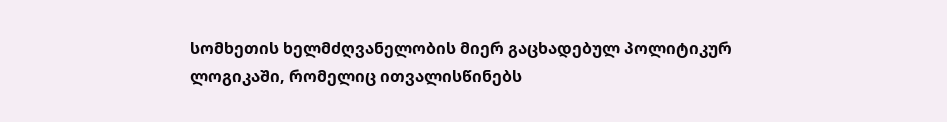სომხეთის ხელმძღვანელობის მიერ გაცხადებულ პოლიტიკურ ლოგიკაში, რომელიც ითვალისწინებს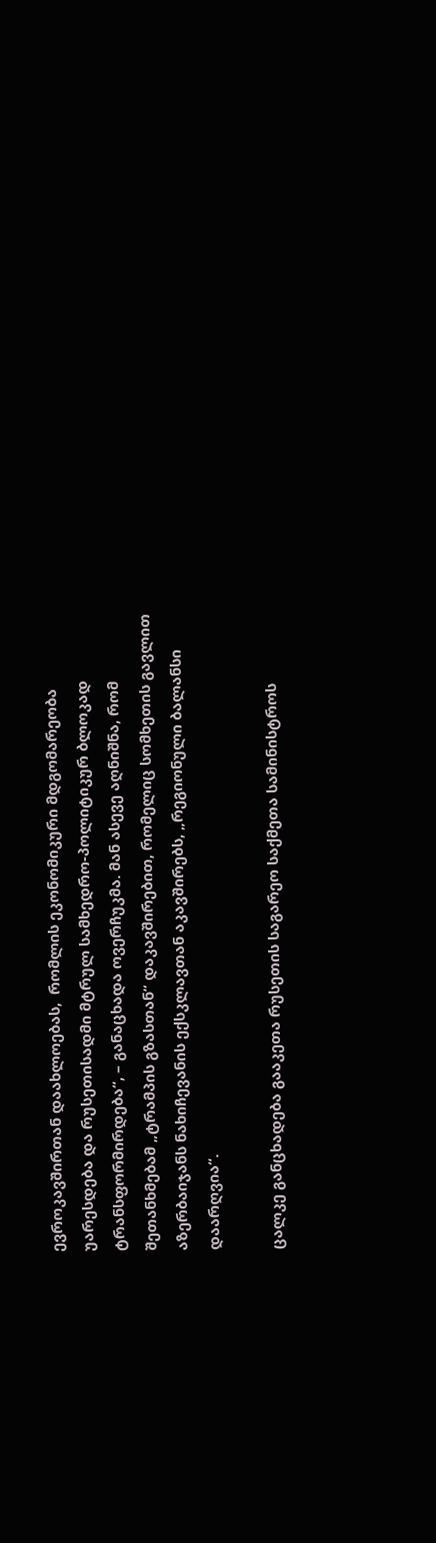ევროკავშირთან დაახლოებას,  რომლის ეკონომიკური მდგომარეობა უარესდება და რუსეთისადმი მტრულ სამხედრო-პოლიტიკურ ბლოკად ტრანსფორმირდება“, – განაცხადა ოვერჩუკმა. მან ასევე აღნიშნა, რომ შეთანხმებამ „ტრამპის გზასთან“ დაკავშირებით, რომელიც სომხეთის გავლით აზერბაიჯანს ნახიჩევანის ექსკლავთან აკავშირებს, „რეგიონული ბალანსი დაარღვია“.

ცალკე განცხადება გააკეთა რუსეთის საგარეო საქმეთა სამინისტროს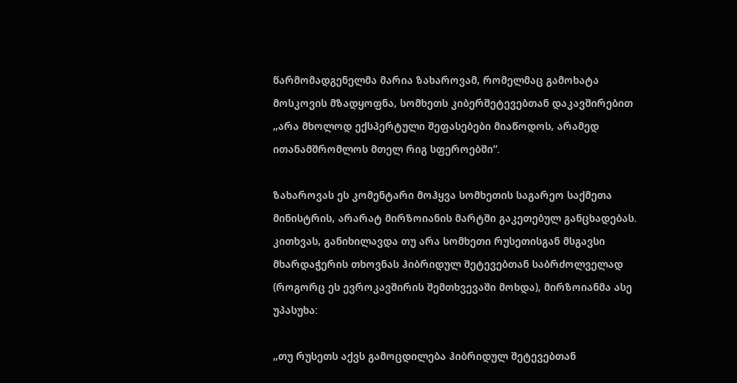წარმომადგენელმა მარია ზახაროვამ, რომელმაც გამოხატა მოსკოვის მზადყოფნა, სომხეთს კიბერშეტევებთან დაკავშირებით „არა მხოლოდ ექსპერტული შეფასებები მიაწოდოს, არამედ ითანამშრომლოს მთელ რიგ სფეროებში“.

ზახაროვას ეს კომენტარი მოჰყვა სომხეთის საგარეო საქმეთა მინისტრის, არარატ მირზოიანის მარტში გაკეთებულ განცხადებას. კითხვას, განიხილავდა თუ არა სომხეთი რუსეთისგან მსგავსი მხარდაჭერის თხოვნას ჰიბრიდულ შეტევებთან საბრძოლველად (როგორც ეს ევროკავშირის შემთხვევაში მოხდა), მირზოიანმა ასე უპასუხა:

„თუ რუსეთს აქვს გამოცდილება ჰიბრიდულ შეტევებთან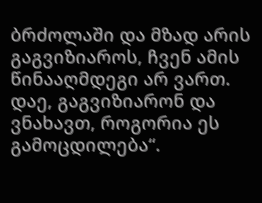ბრძოლაში და მზად არის გაგვიზიაროს, ჩვენ ამის წინააღმდეგი არ ვართ. დაე, გაგვიზიარონ და ვნახავთ, როგორია ეს გამოცდილება“.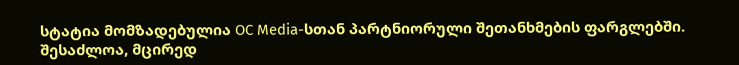სტატია მომზადებულია OC Media-სთან პარტნიორული შეთანხმების ფარგლებში. შესაძლოა, მცირედ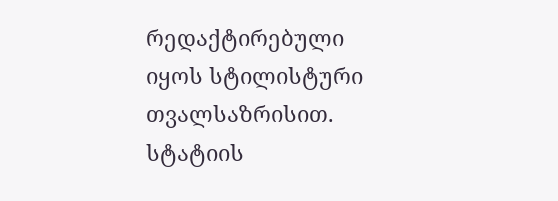რედაქტირებული იყოს სტილისტური თვალსაზრისით. სტატიის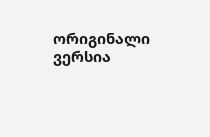ორიგინალი ვერსია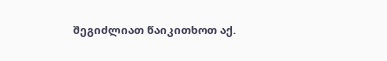შეგიძლიათ წაიკითხოთ აქ.